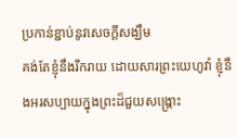ប្រកាន់ខ្ជាប់នូវសេចក្តីសង្ឃឹម
គង់តែខ្ញុំនឹងរីករាយ ដោយសារព្រះយេហូវ៉ា ខ្ញុំនឹងអរសប្បាយក្នុងព្រះដ៏ជួយសង្គ្រោះ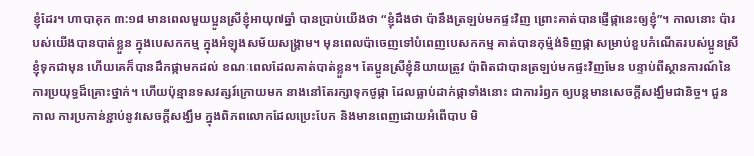ខ្ញុំដែរ។ ហាបាគុក ៣:១៨ មានពេលមួយប្អូនស្រីខ្ញុំអាយុ៧ឆ្នាំ បានប្រាប់យើងថា “ខ្ញុំដឹងថា ប៉ានឹងត្រឡប់មកផ្ទះវិញ ព្រោះគាត់បានផ្ញើផ្កានេះឲ្យខ្ញុំ”។ កាលនោះ ប៉ារបស់យើងបានបាត់ខ្លួន ក្នុងបេសកកម្ម ក្នុងអំឡុងសម័យសង្គ្រាម។ មុនពេលប៉ាចេញទៅបំពេញបេសកកម្ម គាត់បានកុម្ម៉ង់ទិញផ្កា សម្រាប់ខួបកំណើតរបស់ប្អូនស្រីខ្ញុំទុកជាមុន ហើយគេក៏បានដឹកផ្កាមកដល់ ខណៈពេលដែលគាត់បាត់ខ្លួន។ តែប្អូនស្រីខ្ញុំនិយាយត្រូវ ប៉ាពិតជាបានត្រឡប់មកផ្ទះវិញមែន បន្ទាប់ពីស្ថានការណ៍នៃការប្រយុទ្ធដ៏គ្រោះថ្នាក់។ ហើយប៉ុន្មានទសវត្សរ៍ក្រោយមក នាងនៅតែរក្សាទុកថូផ្កា ដែលធ្លាប់ដាក់ផ្កាទាំងនោះ ជាការរំឭក ឲ្យបន្តមានសេចក្តីសង្ឃឹមជានិច្ច។ ជួនកាល ការប្រកាន់ខ្ជាប់នូវសេចក្តីសង្ឃឹម ក្នុងពិភពលោកដែលប្រេះបែក និងមានពេញដោយអំពើបាប មិ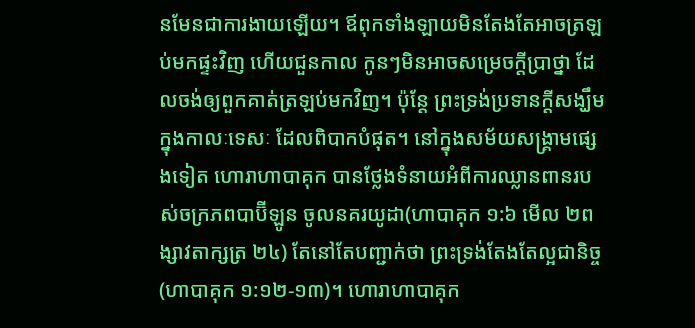នមែនជាការងាយឡើយ។ ឪពុកទាំងឡាយមិនតែងតែអាចត្រឡប់មកផ្ទះវិញ ហើយជួនកាល កូនៗមិនអាចសម្រេចក្តីប្រាថ្នា ដែលចង់ឲ្យពួកគាត់ត្រឡប់មកវិញ។ ប៉ុន្តែ ព្រះទ្រង់ប្រទានក្តីសង្ឃឹម ក្នុងកាលៈទេសៈ ដែលពិបាកបំផុត។ នៅក្នុងសម័យសង្រ្គាមផ្សេងទៀត ហោរាហាបាគុក បានថ្លែងទំនាយអំពីការឈ្លានពានរបស់ចក្រភពបាប៊ីឡូន ចូលនគរយូដា(ហាបាគុក ១:៦ មើល ២ពង្សាវតាក្សត្រ ២៤) តែនៅតែបញ្ជាក់ថា ព្រះទ្រង់តែងតែល្អជានិច្ច(ហាបាគុក ១:១២-១៣)។ ហោរាហាបាគុក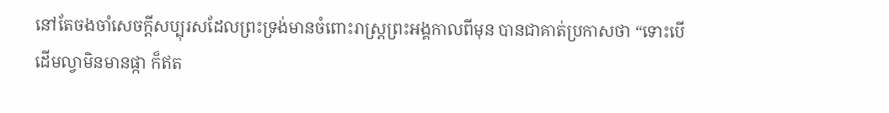នៅតែចងចាំសេចក្តីសប្បុរសដែលព្រះទ្រង់មានចំពោះរាស្រ្តព្រះអង្គកាលពីមុន បានជាគាត់ប្រកាសថា “ទោះបើដើមល្វាមិនមានផ្កា ក៏ឥត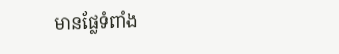មានផ្លែទំពាំង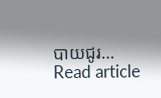បាយជូរ…
Read article